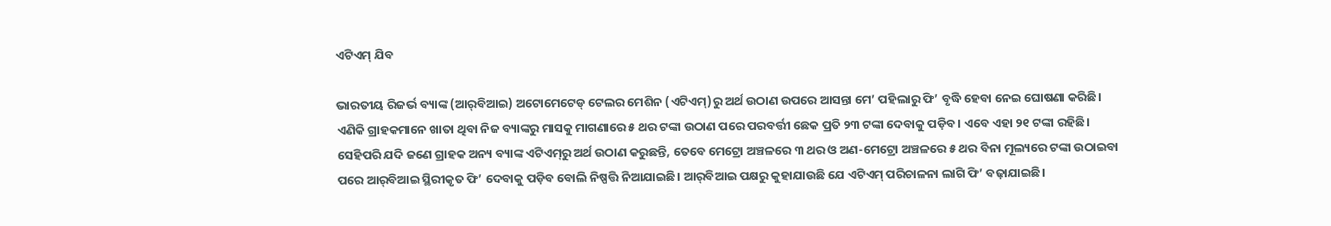ଏଟିଏମ୍‌ ଯିବ

ଭାରତୀୟ ରିଜର୍ଭ ବ୍ୟାଙ୍କ (ଆର୍‌ବିଆଇ) ଅଟୋମେଟେଡ୍‌ ଟେଲର ମେଶିନ (ଏଟିଏମ୍‌)ରୁ ଅର୍ଥ ଉଠାଣ ଉପରେ ଆସନ୍ତା ମେ’ ପହିଲାରୁ ଫି’ ବୃଦ୍ଧି ହେବା ନେଇ ଘୋଷଣା କରିଛି। ଏଣିକି ଗ୍ରାହକମାନେ ଖାତା ଥିବା ନିଜ ବ୍ୟାଙ୍କରୁ ମାସକୁ ମାଗଣାରେ ୫ ଥର ଟଙ୍କା ଉଠାଣ ପରେ ପରବର୍ତ୍ତୀ ଛେକ ପ୍ରତି ୨୩ ଟଙ୍କା ଦେବାକୁ ପଡ଼ିବ। ଏବେ ଏହା ୨୧ ଟଙ୍କା ରହିଛି। ସେହିପରି ଯଦି ଜଣେ ଗ୍ରାହକ ଅନ୍ୟ ବ୍ୟାଙ୍କ ଏଟିଏମ୍‌ରୁ ଅର୍ଥ ଉଠାଣ କରୁଛନ୍ତି, ତେବେ ମେଟ୍ରୋ ଅଞ୍ଚଳରେ ୩ ଥର ଓ ଅଣ-ମେଟ୍ରୋ ଅଞ୍ଚଳରେ ୫ ଥର ବିନା ମୂଲ୍ୟରେ ଟଙ୍କା ଉଠାଇବା ପରେ ଆର୍‌ବିଆଇ ସ୍ଥିରୀକୃତ ଫି’ ଦେବାକୁ ପଡ଼ିବ ବୋଲି ନିଷ୍ପତ୍ତି ନିଆଯାଇଛି। ଆର୍‌ବିଆଇ ପକ୍ଷରୁ କୁହାଯାଉଛି ଯେ ଏଟିଏମ୍‌ ପରିଚାଳନା ଲାଗି ଫି’ ବଢ଼ାଯାଇଛି।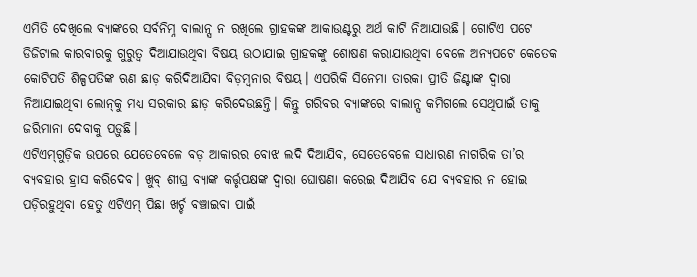ଏମିତି ଦେଖିଲେ ବ୍ୟାଙ୍କରେ ସର୍ବନିମ୍ନ ବାଲାନ୍ସ ନ ରଖିଲେ ଗ୍ରାହକଙ୍କ ଆକାଉଣ୍ଟରୁ ଅର୍ଥ କାଟି ନିଆଯାଉଛି। ଗୋଟିଏ ପଟେ ଡିଜିଟାଲ କାରବାରକୁ ଗୁରୁତ୍ୱ ଦିଆଯାଉଥିବା ବିଷୟ ଉଠାଯାଇ ଗ୍ରାହକଙ୍କୁ ଶୋଷଣ କରାଯାଉଥିବା ବେଳେ ଅନ୍ୟପଟେ କେତେକ କୋଟିପତି ଶିଳ୍ପପତିଙ୍କ ଋଣ ଛାଡ଼ କରିଦିଆଯିବା ବିଡ଼ମ୍ବନାର ବିଷୟ। ଏପରିକି ସିନେମା ତାରକା ପ୍ରୀତି ଜିଣ୍ଟାଙ୍କ ଦ୍ୱାରା ନିଆଯାଇଥିବା ଲୋନ୍‌କୁ ମଧ୍ୟ ସରକାର ଛାଡ଼ କରିଦେଉଛନ୍ତି। କିନ୍ତୁ ଗରିବର ବ୍ୟାଙ୍କରେ ବାଲାନ୍ସ କମିଗଲେ ସେଥିପାଇଁ ତାକୁ ଜରିମାନା ଦେବାକୁ ପଡ଼ୁଛି।
ଏଟିଏମ୍‌ଗୁଡ଼ିକ ଉପରେ ଯେତେବେଳେ ବଡ଼ ଆକାରର ବୋଝ ଲଦି ଦିଆଯିବ, ସେତେବେଳେ ସାଧାରଣ ନାଗରିକ ତା’ର ବ୍ୟବହାର ହ୍ରାସ କରିଦେବ। ଖୁବ୍‌ ଶୀଘ୍ର ବ୍ୟାଙ୍କ କର୍ତ୍ତୃପକ୍ଷଙ୍କ ଦ୍ୱାରା ଘୋଷଣା କରେଇ ଦିଆଯିବ ଯେ ବ୍ୟବହାର ନ ହୋଇ ପଡ଼ିରହୁଥିବା ହେତୁ ଏଟିଏମ୍‌ ପିଛା ଖର୍ଚ୍ଚ ବଞ୍ଚାଇବା ପାଇଁ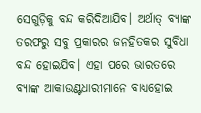ସେଗୁଡ଼ିକୁ ବନ୍ଦ କରିଦିଆଯିବ। ଅର୍ଥାତ୍‌ ବ୍ୟାଙ୍କ ତରଫରୁ ସବୁ ପ୍ରକାରର ଜନହିତକର ସୁବିଧା ବନ୍ଦ ହୋଇଯିବ। ଏହା ପରେ ଭାରତରେ ବ୍ୟାଙ୍କ ଆକାଉଣ୍ଟଧାରୀମାନେ ବାଧ୍ୟହୋଇ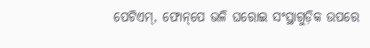ପେଟିଏମ୍‌, ଫୋନ୍‌ପେ ଭଳି ଘରୋଇ ସଂସ୍ଥାଗୁଡ଼ିକ ଉପରେ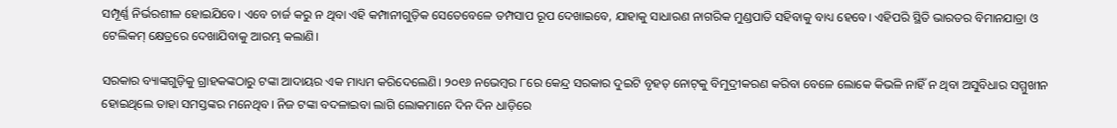ସମ୍ପୂର୍ଣ୍ଣ ନିର୍ଭରଶୀଳ ହୋଇଯିବେ। ଏବେ ଚାର୍ଜ କରୁ ନ ଥିବା ଏହି କମ୍ପାନୀଗୁଡ଼ିକ ସେତେବେଳେ ତମ୍ପସାପ ରୂପ ଦେଖାଇବେ, ଯାହାକୁ ସାଧାରଣ ନାଗରିକ ମୁଣ୍ଡପାତି ସହିବାକୁ ବାଧ୍ୟ ହେବେ। ଏହିପରି ସ୍ଥିତି ଭାରତର ବିମାନଯାତ୍ରା ଓ ଟେଲିକମ୍‌ କ୍ଷେତ୍ରରେ ଦେଖାଯିବାକୁ ଆରମ୍ଭ କଲାଣି।

ସରକାର ବ୍ୟାଙ୍କଗୁଡ଼ିକୁ ଗ୍ରାହକଙ୍କଠାରୁ ଟଙ୍କା ଆଦାୟର ଏକ ମାଧ୍ୟମ କରିଦେଲେଣି। ୨୦୧୬ ନଭେମ୍ବର ୮ରେ କେନ୍ଦ୍ର ସରକାର ଦୁଇଟି ବୃହତ୍‌ ନୋଟ୍‌କୁ ବିମୁଦ୍ରୀକରଣ କରିବା ବେଳେ ଲୋକେ କିଭଳି ନାହିଁ ନ ଥିବା ଅସୁବିଧାର ସମ୍ମୁଖୀନ ହୋଇଥିଲେ ତାହା ସମସ୍ତଙ୍କର ମନେଥିବ। ନିଜ ଟଙ୍କା ବଦଳାଇବା ଲାଗି ଲୋକମାନେ ଦିନ ଦିନ ଧାଡ଼ିରେ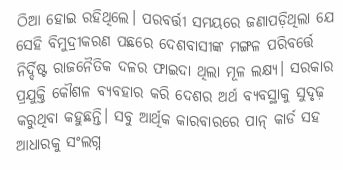ଠିଆ ହୋଇ ରହିଥିଲେ। ପରବର୍ତ୍ତୀ ସମୟରେ ଜଣାପଡ଼ିଥିଲା ଯେ ସେହି ବିମୁଦ୍ରୀକରଣ ପଛରେ ଦେଶବାସୀଙ୍କ ମଙ୍ଗଳ ପରିବର୍ତ୍ତେ ନିର୍ଦ୍ଦିଷ୍ଟ ରାଜନୈତିକ ଦଳର ଫାଇଦା ଥିଲା ମୂଳ ଲକ୍ଷ୍ୟ। ସରକାର ପ୍ରଯୁକ୍ତି କୌଶଳ ବ୍ୟବହାର କରି ଦେଶର ଅର୍ଥ ବ୍ୟବସ୍ଥାକୁ ସୁଦୃଢ଼ କରୁଥିବା କହୁଛନ୍ତି। ସବୁ ଆର୍ଥିକ କାରବାରରେ ପାନ୍‌ କାର୍ଡ ସହ ଆଧାରକୁ ସଂଲଗ୍ନ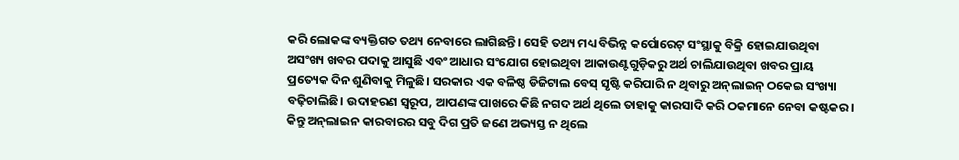କରି ଲୋକଙ୍କ ବ୍ୟକ୍ତିଗତ ତଥ୍ୟ ନେବାରେ ଲାଗିଛନ୍ତି। ସେହି ତଥ୍ୟ ମଧ୍ୟ ବିଭିନ୍ନ କର୍ପୋରେଟ୍‌ ସଂସ୍ଥାକୁ ବିକ୍ରି ହୋଇଯାଉଥିବା ଅସଂଖ୍ୟ ଖବର ପଦାକୁ ଆସୁଛି ଏବଂ ଆଧାର ସଂଯୋଗ ହୋଇଥିବା ଆକାଉଣ୍ଟଗୁଡ଼ିକରୁ ଅର୍ଥ ଚାଲିଯାଉଥିବା ଖବର ପ୍ରାୟ ପ୍ରତ୍ୟେକ ଦିନ ଶୁଣିବାକୁ ମିଳୁଛି। ସରକାର ଏକ ବଳିଷ୍ଠ ଡିଜିଟାଲ ବେସ୍‌ ସୃଷ୍ଟି କରିପାରି ନ ଥିବାରୁ ଅନ୍‌ଲାଇନ୍‌ ଠକେଇ ସଂଖ୍ୟା ବଢ଼ିଚାଲିଛି। ଉଦାହରଣ ସ୍ବରୂପ, ଆପଣଙ୍କ ପାଖରେ କିଛି ନଗଦ ଅର୍ଥ ଥିଲେ ତାହାକୁ କାରସାଦି କରି ଠକମାନେ ନେବା କଷ୍ଟକର। କିନ୍ତୁ ଅନ୍‌ଲାଇନ କାରବାରର ସବୁ ଦିଗ ପ୍ରତି ଜଣେ ଅଭ୍ୟସ୍ତ ନ ଥିଲେ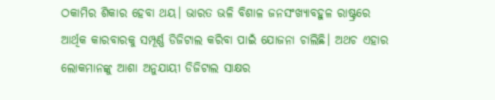ଠକାମିର ଶିକାର ହେବା ଥୟ। ଭାରତ ଭଳି ବିଶାଳ ଜନସଂଖ୍ୟାବହୁଳ ରାଷ୍ଟ୍ରରେ ଆର୍ଥିକ କାରବାରକୁ ସମ୍ପୂର୍ଣ୍ଣ ଡିଜିଟାଲ କରିବା ପାଇଁ ଯୋଜନା ଚାଲିଛି। ଅଥଚ ଏହାର ଲୋକମାନଙ୍କୁ ଆଶା ଅନୁଯାୟୀ ଡିଜିଟାଲ ସାକ୍ଷର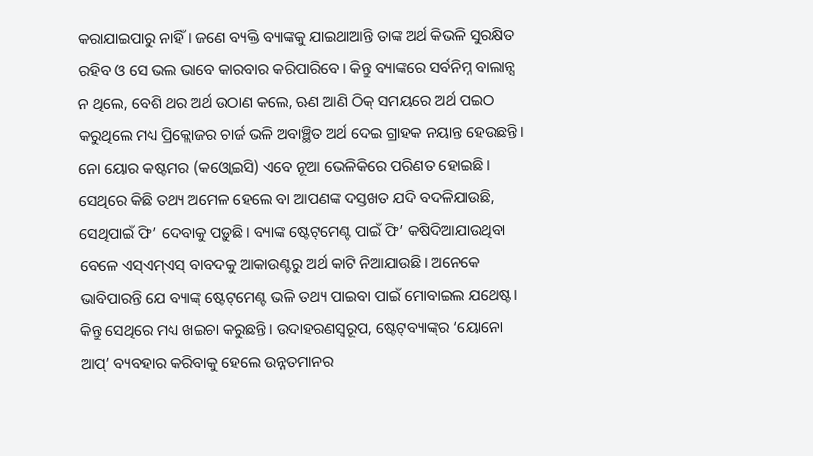କରାଯାଇପାରୁ ନାହିଁ। ଜଣେ ବ୍ୟକ୍ତି ବ୍ୟାଙ୍କକୁ ଯାଇଥାଆନ୍ତି ତାଙ୍କ ଅର୍ଥ କିଭଳି ସୁରକ୍ଷିତ ରହିବ ଓ ସେ ଭଲ ଭାବେ କାରବାର କରିପାରିବେ। କିନ୍ତୁ ବ୍ୟାଙ୍କରେ ସର୍ବନିମ୍ନ ବାଲାନ୍ସ ନ ଥିଲେ, ବେଶି ଥର ଅର୍ଥ ଉଠାଣ କଲେ, ଋଣ ଆଣି ଠିକ୍‌ ସମୟରେ ଅର୍ଥ ପଇଠ କରୁଥିଲେ ମଧ୍ୟ ପ୍ରିକ୍ଲୋଜର ଚାର୍ଜ ଭଳି ଅବାଞ୍ଛିତ ଅର୍ଥ ଦେଇ ଗ୍ରାହକ ନୟାନ୍ତ ହେଉଛନ୍ତି। ନୋ ୟୋର କଷ୍ଟମର (କଓ୍ବୋଇସି) ଏବେ ନୂଆ ଭେଳିକିରେ ପରିଣତ ହୋଇଛି। ସେଥିରେ କିଛି ତଥ୍ୟ ଅମେଳ ହେଲେ ବା ଆପଣଙ୍କ ଦସ୍ତଖତ ଯଦି ବଦଳିଯାଉଛି, ସେଥିପାଇଁ ଫି’ ଦେବାକୁ ପଡ଼ୁଛି। ବ୍ୟାଙ୍କ ଷ୍ଟେଟ୍‌ମେଣ୍ଟ ପାଇଁ ଫି’ କଷିଦିଆଯାଉଥିବା ବେଳେ ଏସ୍‌ଏମ୍‌ଏସ୍‌ ବାବଦକୁ ଆକାଉଣ୍ଟରୁ ଅର୍ଥ କାଟି ନିଆଯାଉଛି। ଅନେକେ ଭାବିପାରନ୍ତି ଯେ ବ୍ୟାଙ୍କ୍‌ ଷ୍ଟେଟ୍‌ମେଣ୍ଟ ଭଳି ତଥ୍ୟ ପାଇବା ପାଇଁ ମୋବାଇଲ ଯଥେଷ୍ଟ। କିନ୍ତୁ ସେଥିରେ ମଧ୍ୟ ଖଇଚା କରୁଛନ୍ତି। ଉଦାହରଣସ୍ବରୂପ, ଷ୍ଟେଟ୍‌ବ୍ୟାଙ୍କ୍‌ର ‘ୟୋନୋ ଆପ୍‌’ ବ୍ୟବହାର କରିବାକୁ ହେଲେ ଉନ୍ନତମାନର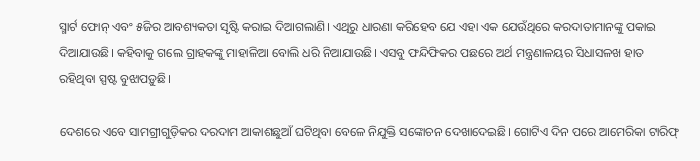ସ୍ମାର୍ଟ ଫୋନ୍‌ ଏବଂ ୫ଜିର ଆବଶ୍ୟକତା ସୃଷ୍ଟି କରାଇ ଦିଆଗଲାଣି। ଏଥିରୁ ଧାରଣା କରିହେବ ଯେ ଏହା ଏକ ଯେଉଁଥିରେ କରଦାତାମାନଙ୍କୁ ପକାଇ ଦିଆଯାଉଛି। କହିବାକୁ ଗଲେ ଗ୍ରାହକଙ୍କୁ ମାହାଳିଆ ବୋଲି ଧରି ନିଆଯାଉଛି। ଏସବୁ ଫନ୍ଦିଫିକର ପଛରେ ଅର୍ଥ ମନ୍ତ୍ରଣାଳୟର ସିଧାସଳଖ ହାତ ରହିଥିବା ସ୍ପଷ୍ଟ ବୁଝାପଡ଼ୁଛି।

ଦେଶରେ ଏବେ ସାମଗ୍ରୀଗୁଡ଼ିକର ଦରଦାମ ଆକାଶଛୁଆଁ ଘଟିଥିବା ବେଳେ ନିଯୁକ୍ତି ସଙ୍କୋଚନ ଦେଖାଦେଇଛି। ଗୋଟିଏ ଦିନ ପରେ ଆମେରିକା ଟାରିଫ୍‌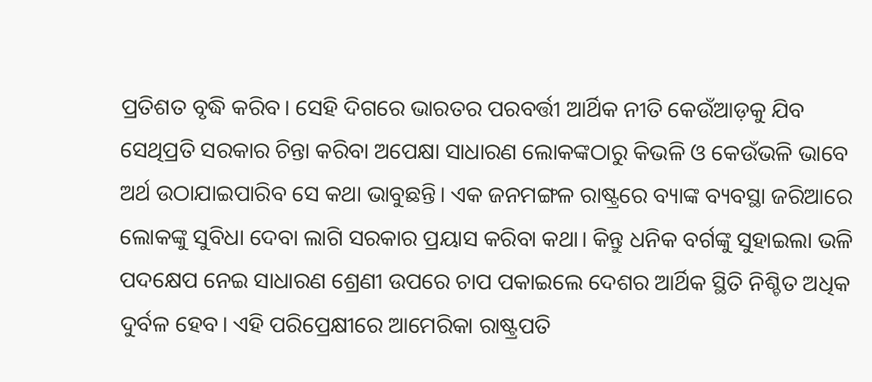ପ୍ରତିଶତ ବୃଦ୍ଧି କରିବ। ସେହି ଦିଗରେ ଭାରତର ପରବର୍ତ୍ତୀ ଆର୍ଥିକ ନୀତି କେଉଁଆଡ଼କୁ ଯିବ ସେଥିପ୍ରତି ସରକାର ଚିନ୍ତା କରିବା ଅପେକ୍ଷା ସାଧାରଣ ଲୋକଙ୍କଠାରୁ କିଭଳି ଓ କେଉଁଭଳି ଭାବେ ଅର୍ଥ ଉଠାଯାଇପାରିବ ସେ କଥା ଭାବୁଛନ୍ତି। ଏକ ଜନମଙ୍ଗଳ ରାଷ୍ଟ୍ରରେ ବ୍ୟାଙ୍କ ବ୍ୟବସ୍ଥା ଜରିଆରେ ଲୋକଙ୍କୁ ସୁବିଧା ଦେବା ଲାଗି ସରକାର ପ୍ରୟାସ କରିବା କଥା। କିନ୍ତୁ ଧନିକ ବର୍ଗଙ୍କୁ ସୁହାଇଲା ଭଳି ପଦକ୍ଷେପ ନେଇ ସାଧାରଣ ଶ୍ରେଣୀ ଉପରେ ଚାପ ପକାଇଲେ ଦେଶର ଆର୍ଥିକ ସ୍ଥିତି ନିଶ୍ଚିତ ଅଧିକ ଦୁର୍ବଳ ହେବ। ଏହି ପରିପ୍ରେକ୍ଷୀରେ ଆମେରିକା ରାଷ୍ଟ୍ରପତି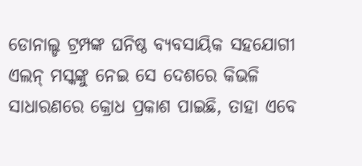ଡୋନାଲ୍ଡ ଟ୍ରମ୍ପଙ୍କ ଘନିଷ୍ଠ ବ୍ୟବସାୟିକ ସହଯୋଗୀ ଏଲନ୍‌ ମସ୍କଙ୍କୁ ନେଇ ସେ ଦେଶରେ କିଭଳି ସାଧାରଣରେ କ୍ରୋଧ ପ୍ରକାଶ ପାଇଛି, ତାହା ଏବେ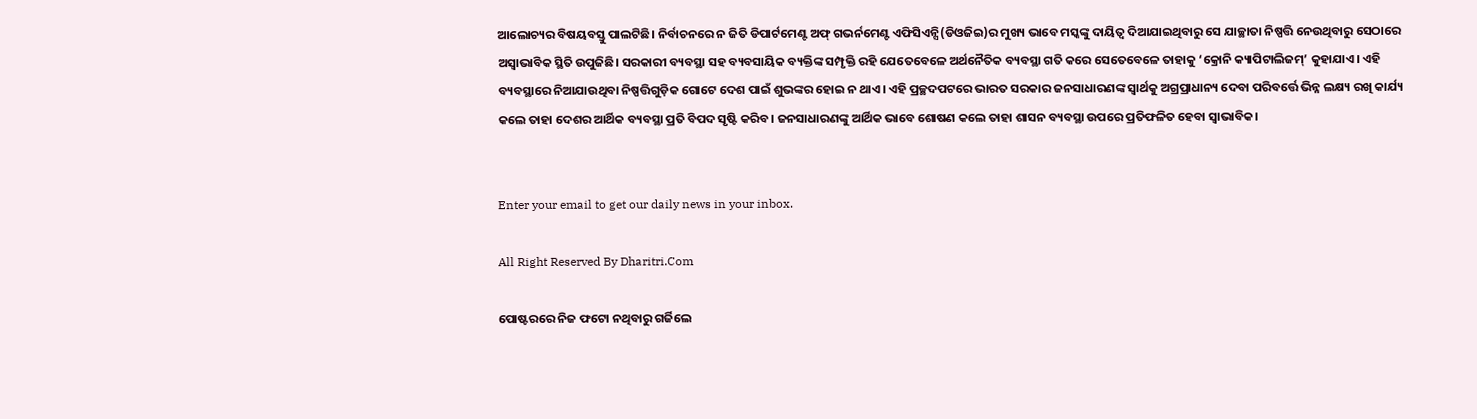ଆଲୋଚ୍ୟର ବିଷୟବସ୍ତୁ ପାଲଟିଛି। ନିର୍ବାଚନରେ ନ ଜିତି ଡିପାର୍ଟମେଣ୍ଟ ଅଫ୍‌ ଗଭର୍ନମେଣ୍ଟ ଏଫିସିଏନ୍ସି(ଡିଓଜିଇ)ର ମୁଖ୍ୟ ଭାବେ ମସ୍କଙ୍କୁ ଦାୟିତ୍ୱ ଦିଆଯାଇଥିବାରୁ ସେ ଯାଚ୍ଛାତା ନିଷ୍ପତ୍ତି ନେଉଥିବାରୁ ସେଠାରେ ଅସ୍ବାଭାବିକ ସ୍ଥିତି ଉପୁଜିଛି। ସରକାରୀ ବ୍ୟବସ୍ଥା ସହ ବ୍ୟବସାୟିକ ବ୍ୟକ୍ତିଙ୍କ ସମ୍ପୃକ୍ତି ରହି ଯେତେବେଳେ ଅର୍ଥନୈତିକ ବ୍ୟବସ୍ଥା ଗତି କରେ ସେତେବେଳେ ତାହାକୁ ‘କ୍ରୋନି କ୍ୟାପିଟାଲିଜମ୍‌’ କୁହାଯାଏ। ଏହି ବ୍ୟବସ୍ଥାରେ ନିଆଯାଉଥିବା ନିଷ୍ପତ୍ତିଗୁଡ଼ିକ ଗୋଟେ ଦେଶ ପାଇଁ ଶୁଭଙ୍କର ହୋଇ ନ ଥାଏ। ଏହି ପ୍ରଚ୍ଛଦପଟରେ ଭାରତ ସରକାର ଜନସାଧାରଣଙ୍କ ସ୍ବାର୍ଥକୁ ଅଗ୍ରପ୍ରାଧାନ୍ୟ ଦେବା ପରିବର୍ତ୍ତେ ଭିନ୍ନ ଲକ୍ଷ୍ୟ ରଖି କାର୍ଯ୍ୟ କଲେ ତାହା ଦେଶର ଆର୍ଥିକ ବ୍ୟବସ୍ଥା ପ୍ରତି ବିପଦ ସୃଷ୍ଟି କରିବ। ଜନସାଧାରଣଙ୍କୁ ଆର୍ଥିକ ଭାବେ ଶୋଷଣ କଲେ ତାହା ଶାସନ ବ୍ୟବସ୍ଥା ଉପରେ ପ୍ରତିଫଳିତ ହେବା ସ୍ବାଭାବିକ।


Enter your email to get our daily news in your inbox.

All Right Reserved By Dharitri.Com

ପୋଷ୍ଟରରେ ନିଜ ଫଟୋ ନଥିବାରୁ ଗର୍ଜିଲେ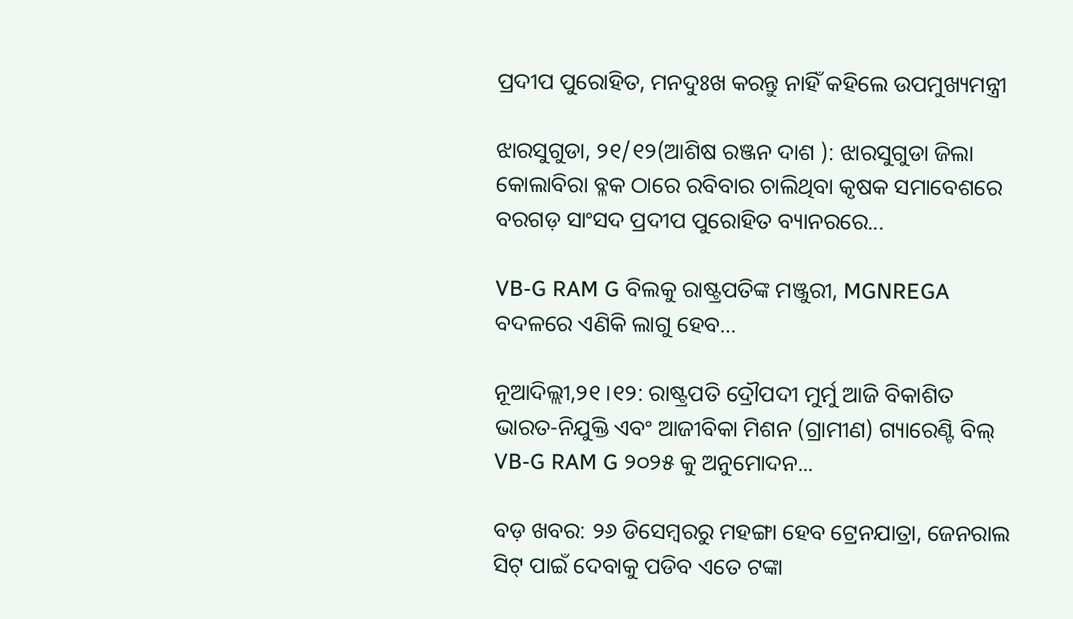ପ୍ରଦୀପ ପୁରୋହିତ, ମନଦୁଃଖ କରନ୍ତୁ ନାହିଁ କହିଲେ ଉପମୁଖ୍ୟମନ୍ତ୍ରୀ

ଝାରସୁଗୁଡା, ୨୧/୧୨(ଆଶିଷ ରଞ୍ଜନ ଦାଶ ): ଝାରସୁଗୁଡା ଜିଲା କୋଲାବିରା ବ୍ଳକ ଠାରେ ରବିବାର ଚାଲିଥିବା କୃଷକ ସମାବେଶରେ ବରଗଡ଼ ସାଂସଦ ପ୍ରଦୀପ ପୁରୋହିତ ବ୍ୟାନରରେ...

VB-G RAM G ବିଲକୁ ରାଷ୍ଟ୍ରପତିଙ୍କ ମଞ୍ଜୁରୀ, MGNREGA ବଦଳରେ ଏଣିକି ଲାଗୁ ହେବ…

ନୂଆଦିଲ୍ଲୀ,୨୧।୧୨: ରାଷ୍ଟ୍ରପତି ଦ୍ରୌପଦୀ ମୁର୍ମୁ ଆଜି ବିକାଶିତ ଭାରତ-ନିଯୁକ୍ତି ଏବଂ ଆଜୀବିକା ମିଶନ (ଗ୍ରାମୀଣ) ଗ୍ୟାରେଣ୍ଟି ବିଲ୍ VB-G RAM G ୨୦୨୫ କୁ ଅନୁମୋଦନ...

ବଡ଼ ଖବର: ୨୬ ଡିସେମ୍ୱରରୁ ମହଙ୍ଗା ହେବ ଟ୍ରେନଯାତ୍ରା, ଜେନରାଲ ସିଟ୍‌ ପାଇଁ ଦେବାକୁ ପଡିବ ଏତେ ଟଙ୍କା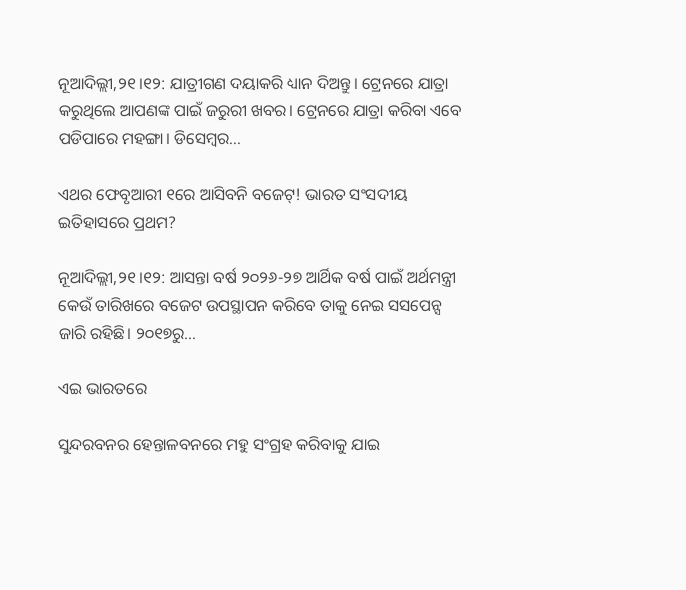ନୂଆଦିଲ୍ଲୀ,୨୧।୧୨: ଯାତ୍ରୀଗଣ ଦୟାକରି ଧ୍ୟାନ ଦିଅନ୍ତୁ। ଟ୍ରେନରେ ଯାତ୍ରା କରୁଥିଲେ ଆପଣଙ୍କ ପାଇଁ ଜରୁରୀ ଖବର। ଟ୍ରେନରେ ଯାତ୍ରା କରିବା ଏବେ ପଡିପାରେ ମହଙ୍ଗା। ଡିସେମ୍ୱର...

ଏଥର ଫେବୃଆରୀ ୧ରେ ଆସିବନି ବଜେଟ୍‌! ଭାରତ ସଂସଦୀୟ ଇତିହାସରେ ପ୍ରଥମ?

ନୂଆଦିଲ୍ଲୀ,୨୧।୧୨: ଆସନ୍ତା ବର୍ଷ ୨୦୨୬-୨୭ ଆର୍ଥିକ ବର୍ଷ ପାଇଁ ଅର୍ଥମନ୍ତ୍ରୀ କେଉଁ ତାରିଖରେ ବଜେଟ ଉପସ୍ଥାପନ କରିବେ ତାକୁ ନେଇ ସସପେନ୍ସ ଜାରି ରହିଛି। ୨୦୧୭ରୁ...

ଏଇ ଭାରତରେ

ସୁନ୍ଦରବନର ହେନ୍ତାଳବନରେ ମହୁ ସଂଗ୍ରହ କରିବାକୁ ଯାଇ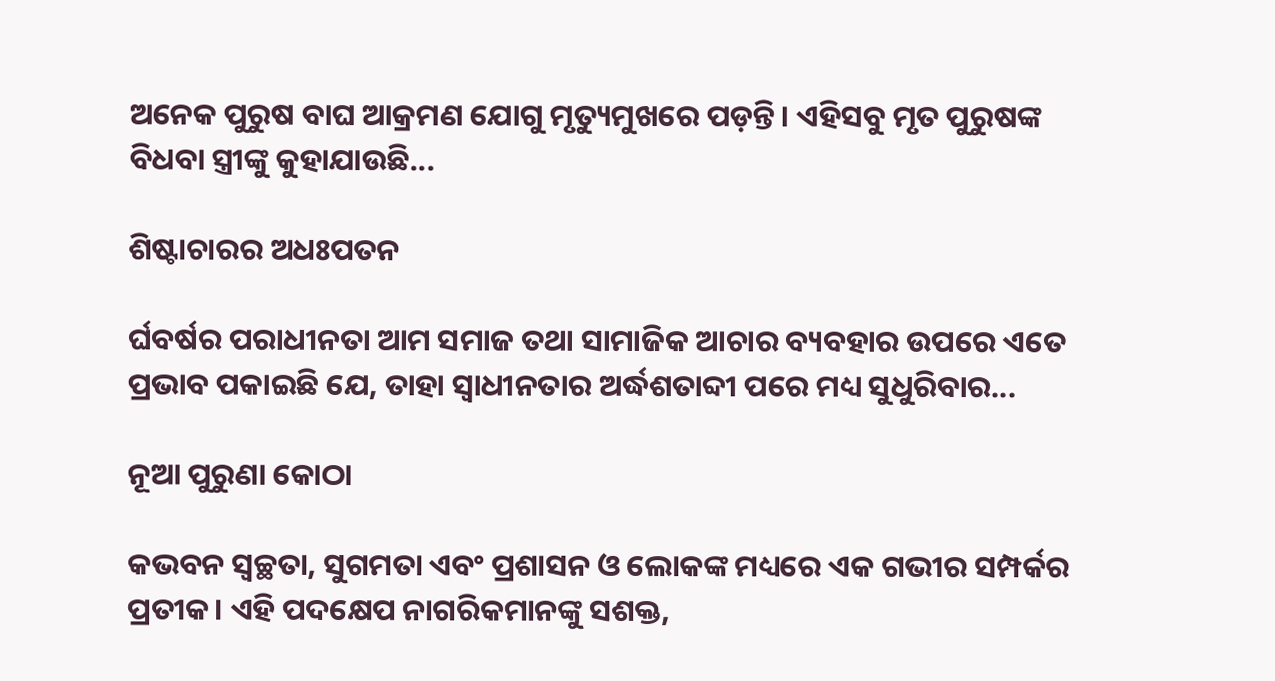ଅନେକ ପୁରୁଷ ବାଘ ଆକ୍ରମଣ ଯୋଗୁ ମୃତ୍ୟୁମୁଖରେ ପଡ଼ନ୍ତି। ଏହିସବୁ ମୃତ ପୁରୁଷଙ୍କ ବିଧବା ସ୍ତ୍ରୀଙ୍କୁ କୁହାଯାଉଛି...

ଶିଷ୍ଟାଚାରର ଅଧଃପତନ

ର୍ଘବର୍ଷର ପରାଧୀନତା ଆମ ସମାଜ ତଥା ସାମାଜିକ ଆଚାର ବ୍ୟବହାର ଉପରେ ଏତେ ପ୍ରଭାବ ପକାଇଛି ଯେ, ତାହା ସ୍ୱାଧୀନତାର ଅର୍ଦ୍ଧଶତାବ୍ଦୀ ପରେ ମଧ୍ୟ ସୁଧୁରିବାର...

ନୂଆ ପୁରୁଣା କୋଠା

କଭବନ ସ୍ୱଚ୍ଛତା, ସୁଗମତା ଏବଂ ପ୍ରଶାସନ ଓ ଲୋକଙ୍କ ମଧ୍ୟରେ ଏକ ଗଭୀର ସମ୍ପର୍କର ପ୍ରତୀକ। ଏହି ପଦକ୍ଷେପ ନାଗରିକମାନଙ୍କୁ ସଶକ୍ତ,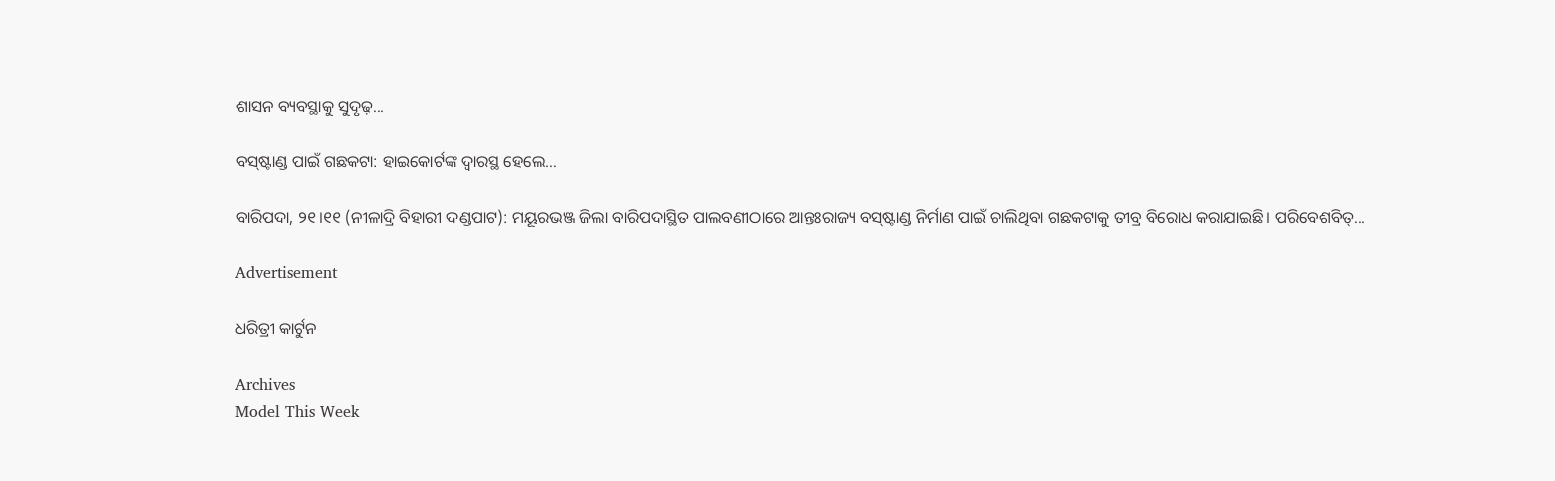ଶାସନ ବ୍ୟବସ୍ଥାକୁ ସୁଦୃଢ଼...

ବସ୍‌ଷ୍ଟାଣ୍ଡ ପାଇଁ ଗଛକଟା: ହାଇକୋର୍ଟଙ୍କ ଦ୍ୱାରସ୍ଥ ହେଲେ…

ବାରିପଦା, ୨୧।୧୧ (ନୀଳାଦ୍ରି ବିହାରୀ ଦଣ୍ଡପାଟ): ମୟୂରଭଞ୍ଜ ଜିଲା ବାରିପଦାସ୍ଥିତ ପାଲବଣୀଠାରେ ଆନ୍ତଃରାଜ୍ୟ ବସ୍‌ଷ୍ଟାଣ୍ଡ ନିର୍ମାଣ ପାଇଁ ଚାଲିଥିବା ଗଛକଟାକୁ ତୀବ୍ର ବିରୋଧ କରାଯାଇଛି। ପରିବେଶବିତ୍‌...

Advertisement

ଧରିତ୍ରୀ କାର୍ଟୁନ

Archives
Model This Week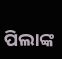ପିଲାଙ୍କ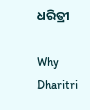ଧରିତ୍ରୀ

Why Dharitri